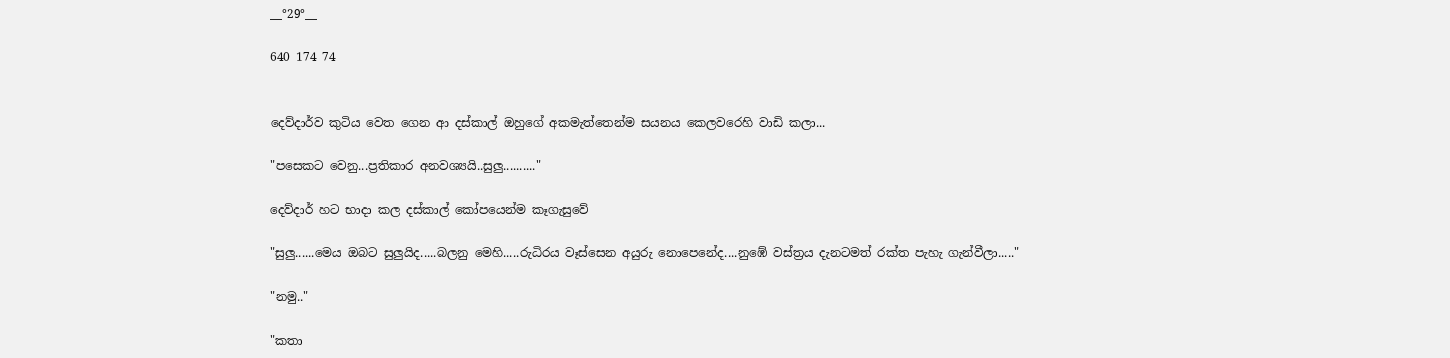__°29°__

640 174 74


දෙව්දාර්ව කුටිය වෙත ගෙන ආ දස්කාල් ඔහුගේ අකමැත්තෙන්ම සයනය කෙලවරෙහි වාඩි කලා...

"පසෙකට වෙනු...ප්‍රතිකාර අනවශ්‍යයි..සුලු.........."

දෙව්දාර් හට භාදා කල දස්කාල් කෝපයෙන්ම කෑගැසුවේ

"සුලු......මෙය ඔබට සුලුයිද.....බලනු මෙහි.....රුධිරය වෑස්සෙන අයුරු නොපෙනේද....නුඹේ වස්ත්‍රය දැනටමත් රක්ත පැහැ ගැන්වීලා....."

"නමු.."

"කතා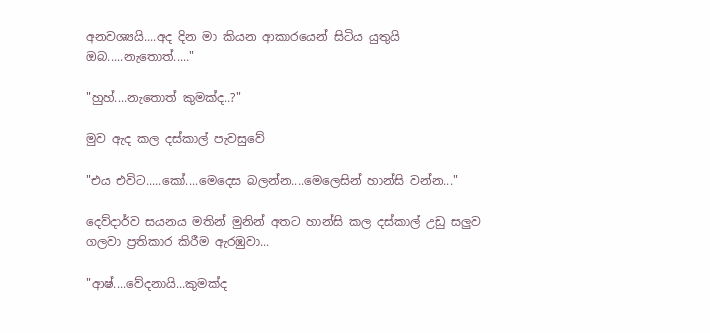අනවශ්‍යයි....අද දින මා කියන ආකාරයෙන් සිටිය යුතුයි ඔබ.....නැතොත්....."

"හුහ්....නැතොත් කුමක්ද..?"

මුව ඇද කල දස්කාල් පැවසුවේ

"එය එවිට.....කෝ....මෙදෙස බලන්න....මෙලෙසින් හාන්සි වන්න..."

දෙව්දාර්ව සයනය මතින් මුනින් අතට හාන්සි කල දස්කාල් උඩු සලුව ගලවා ප්‍රතිකාර කිරීම ඇරඹුවා...

"ආෂ්....වේදනායි...කුමක්ද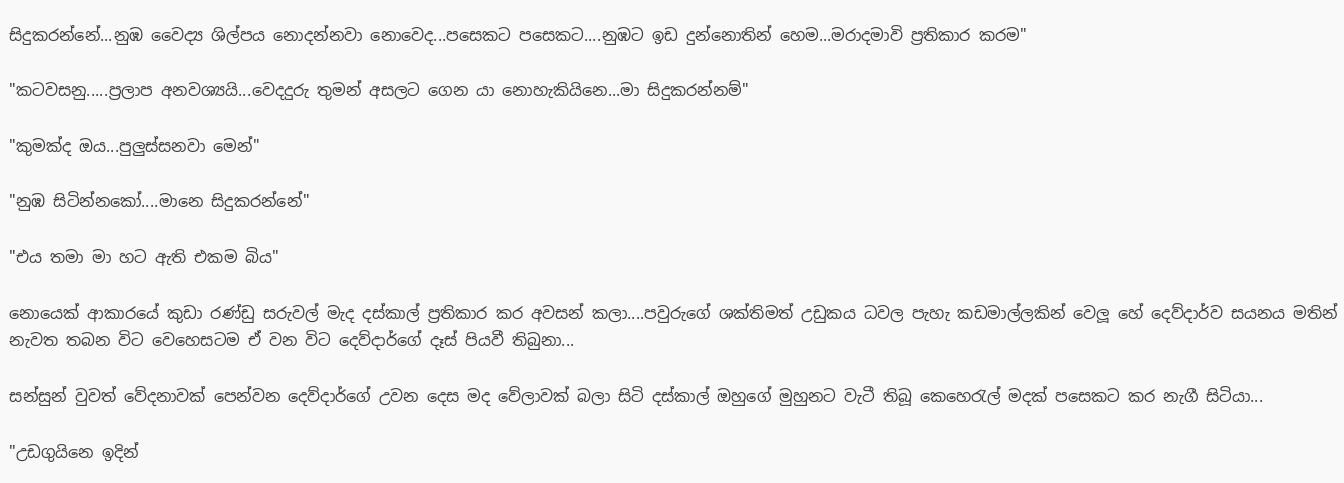සිදුකරන්නේ...නුඹ වෛද්‍ය ශිල්පය නොදන්නවා නොවෙද...පසෙකට පසෙකට....නුඹට ඉඩ දුන්නොතින් හෙම...මරාදමාවි ප්‍රතිකාර කරම"

"කටවසනු.....ප්‍රලාප අනවශ්‍යයි...වෙදදුරු තුමන් අසලට ගෙන යා නොහැකියිනෙ...මා සිදුකරන්නම්"

"කුමක්ද ඔය...පුලුස්සනවා මෙන්"

"නුඹ සිටින්නකෝ....මානෙ සිදුකරන්නේ"

"එය තමා මා හට ඇති එකම බිය"

නොයෙක් ආකාරයේ කුඩා රණ්ඩු සරුවල් මැද දස්කාල් ප්‍රතිකාර කර අවසන් කලා....පවුරුගේ ශක්තිමත් උඩුකය ධවල පැහැ කඩමාල්ලකින් වෙලූ හේ දෙව්දාර්ව සයනය මතින් නැවත තබන විට වෙහෙසටම ඒ වන විට දෙව්දාර්ගේ දෑස් පියවී තිබුනා...

සන්සුන් වුවත් වේදනාවක් පෙන්වන දෙව්දාර්ගේ උවන දෙස මද වේලාවක් බලා සිටි දස්කාල් ඔහුගේ මුහුනට වැටී තිබූ කෙහෙරැල් මදක් පසෙකට කර නැගී සිටියා...

"උඩගුයිනෙ ඉදින්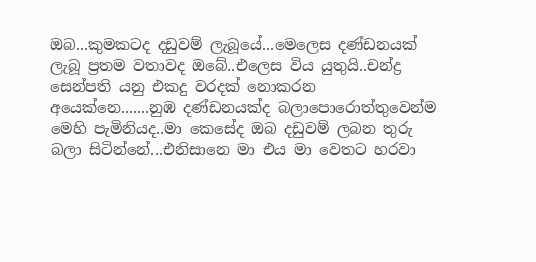ඔබ...කුමකටද දඩුවම් ලැබූයේ...මෙලෙස දණ්ඩනයක් ලැබූ ප්‍රතම වතාවද ඔබේ..එලෙස විය යුතුයි..චන්ද්‍ර සෙන්පති යනු එකදු වරදක් නොකරන අයෙක්නෙ.......නුඹ දණ්ඩනයක්ද බලාපොරොත්තුවෙන්ම මෙහි පැමිනියද..මා කෙසේද ඔබ දඩුවම් ලබන තුරු බලා සිටින්නේ...එනිසානෙ මා එය මා වෙතට හරවා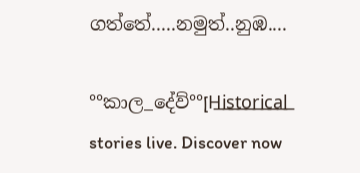ගත්තේ.....නමුත්..නුඹ....

°°කාල_දේව්°°[H͟i͟s͟t͟o͟r͟i͟c͟a͟l͟ stories live. Discover now